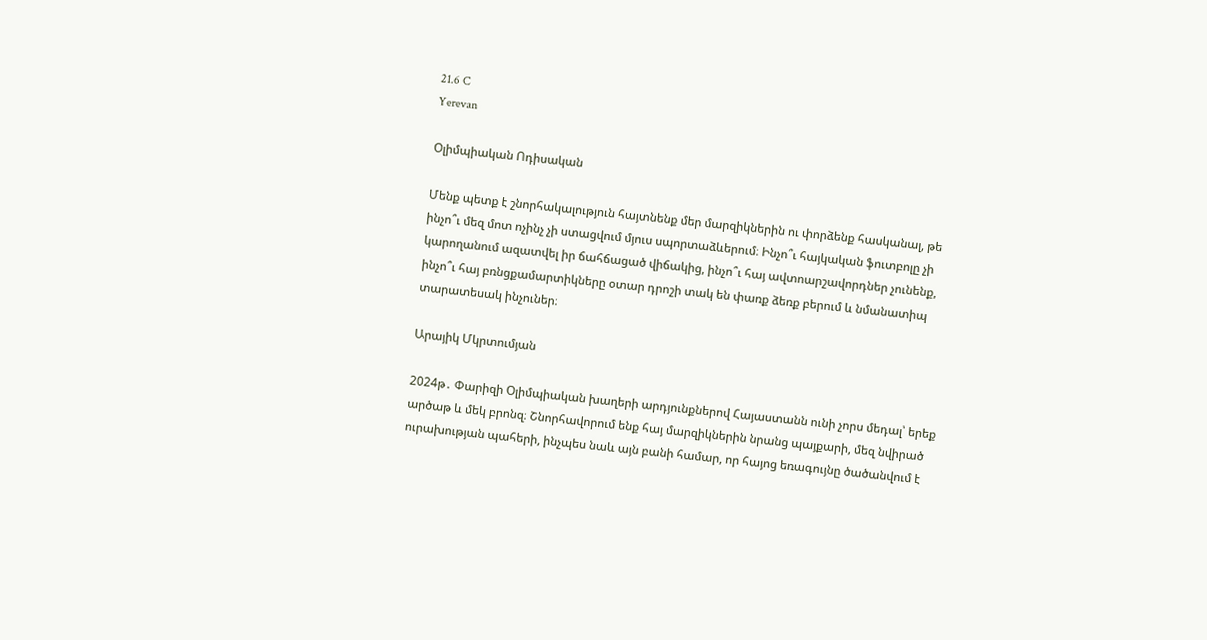21.6 C
Yerevan

Օլիմպիական Ոդիսական

Մենք պետք է շնորհակալություն հայտնենք մեր մարզիկներին ու փորձենք հասկանալ, թե ինչո՞ւ մեզ մոտ ոչինչ չի ստացվում մյուս սպորտաձևերում։ Ինչո՞ւ հայկական ֆուտբոլը չի կարողանում ազատվել իր ճահճացած վիճակից, ինչո՞ւ հայ ավտոարշավորդներ չունենք, ինչո՞ւ հայ բռնցքամարտիկները օտար դրոշի տակ են փառք ձեռք բերում և նմանատիպ տարատեսակ ինչուներ։

Արայիկ Մկրտումյան

2024թ․ Փարիզի Օլիմպիական խաղերի արդյունքներով Հայաստանն ունի չորս մեդալ՝ երեք արծաթ և մեկ բրոնզ։ Շնորհավորում ենք հայ մարզիկներին նրանց պայքարի, մեզ նվիրած ուրախության պահերի, ինչպես նաև այն բանի համար, որ հայոց եռագույնը ծածանվում է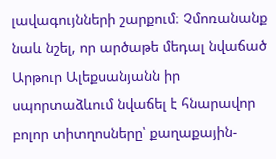լավագույնների շարքում։ Չմոռանանք նաև նշել, որ արծաթե մեդալ նվաճած Արթուր Ալեքսանյանն իր սպորտաձևում նվաճել է հնարավոր բոլոր տիտղոսները՝ քաղաքային-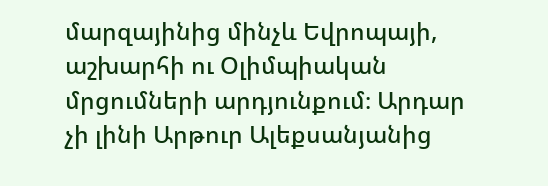մարզայինից մինչև Եվրոպայի, աշխարհի ու Օլիմպիական մրցումների արդյունքում։ Արդար չի լինի Արթուր Ալեքսանյանից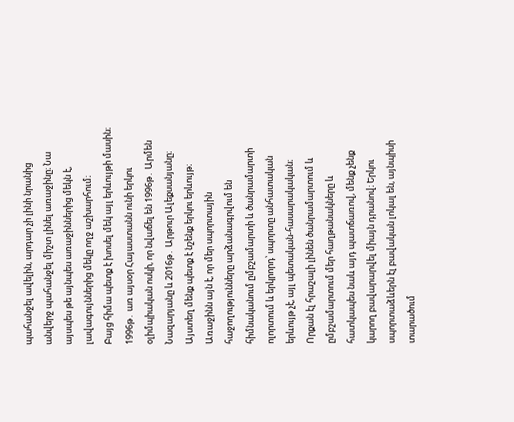պահանջել ավելին, արդար չի լինի նրանից անվերջ պահանջել միշտ լինել առաջինը։ Նա այսպես թե այնպես առաջիններից մեկն է, լավագույններից մեկը ողջ աշխարհում։
Բայց հիմա պետք է խոսել մեկ այլ երևույթի մասին։ 1996թ․ առ այսօր Հայաստանն ունի երկու օլիմպիական ոսկի, որ նվաճել են 1996թ․ Արմեն Նազարյանը և 2016թ․ Արթուր Ալեքսանյանը։
Այստեղ մենք պետք է նշենք երկու երևույթ։ Առաջինն այն է, որ մեր սպորտային հաջողությունները արձանագրվում են հիմնականում ըմբշամարտի և ծանրամարտի ոլորտում և երկրորդ՝ սպորտը անհատական երևույթ չէ, այլ պետական-հասարակական։
Որքան էլ հրաշալի լինեն ծանրամարտում և ըմբշամարտում մեր հաղթանակները և հատկապես նաև այդ պատճառով, մենք չենք կարող բավարարվել միայն դրանով։ Երկու սպորտաձևերն էլ բավական լոկալ են, այնպիսի տարածում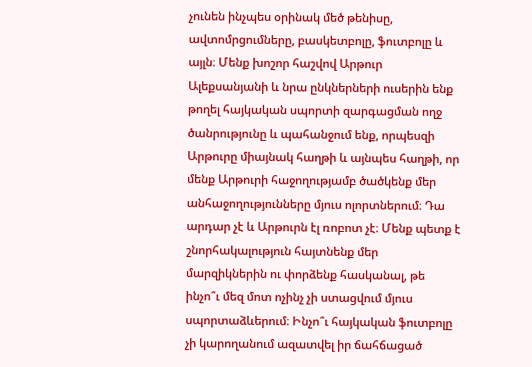չունեն ինչպես օրինակ մեծ թենիսը, ավտոմրցումները, բասկետբոլը, ֆուտբոլը և այլն։ Մենք խոշոր հաշվով Արթուր Ալեքսանյանի և նրա ընկներների ուսերին ենք թողել հայկական սպորտի զարգացման ողջ ծանրությունը և պահանջում ենք, որպեսզի Արթուրը միայնակ հաղթի և այնպես հաղթի, որ մենք Արթուրի հաջողությամբ ծածկենք մեր անհաջողությունները մյուս ոլորտներում։ Դա արդար չէ և Արթուրն էլ ռոբոտ չէ։ Մենք պետք է շնորհակալություն հայտնենք մեր մարզիկներին ու փորձենք հասկանալ, թե ինչո՞ւ մեզ մոտ ոչինչ չի ստացվում մյուս սպորտաձևերում։ Ինչո՞ւ հայկական ֆուտբոլը չի կարողանում ազատվել իր ճահճացած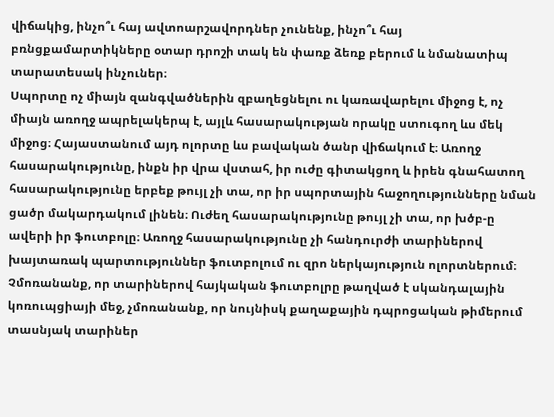վիճակից, ինչո՞ւ հայ ավտոարշավորդներ չունենք, ինչո՞ւ հայ բռնցքամարտիկները օտար դրոշի տակ են փառք ձեռք բերում և նմանատիպ տարատեսակ ինչուներ։
Սպորտը ոչ միայն զանգվածներին զբաղեցնելու ու կառավարելու միջոց է, ոչ միայն առողջ ապրելակերպ է, այլև հասարակության որակը ստուգող ևս մեկ միջոց։ Հայաստանում այդ ոլորտը ևս բավական ծանր վիճակում է։ Առողջ հասարակությունը, ինքն իր վրա վստահ, իր ուժը գիտակցող և իրեն գնահատող հասարակությունը երբեք թույլ չի տա, որ իր սպորտային հաջողությունները նման ցածր մակարդակում լինեն։ Ուժեղ հասարակությունը թույլ չի տա, որ խծբ‑ը ավերի իր ֆուտբոլը։ Առողջ հասարակությունը չի հանդուրժի տարիներով խայտառակ պարտություններ ֆուտբոլում ու զրո ներկայություն ոլորտներում։ Չմոռանանք, որ տարիներով հայկական ֆուտբոլրը թաղված է սկանդալային կոռուպցիայի մեջ, չմոռանանք, որ նույնիսկ քաղաքային դպրոցական թիմերում տասնյակ տարիներ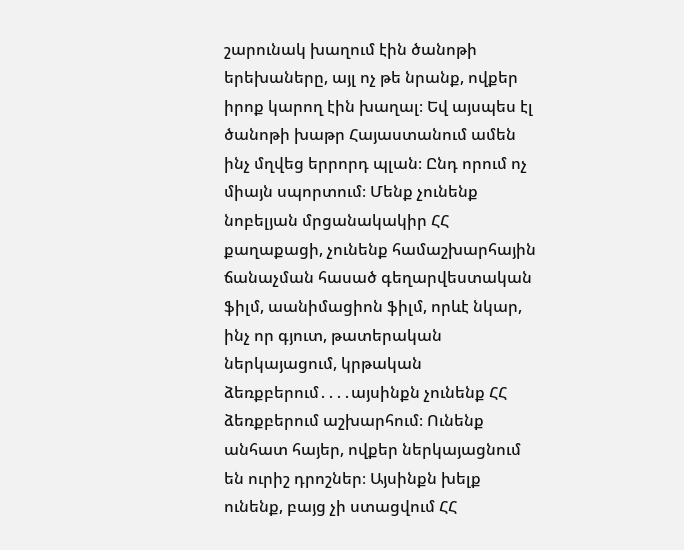շարունակ խաղում էին ծանոթի երեխաները, այլ ոչ թե նրանք, ովքեր իրոք կարող էին խաղալ։ Եվ այսպես էլ ծանոթի խաթր Հայաստանում ամեն ինչ մղվեց երրորդ պլան։ Ընդ որում ոչ միայն սպորտում։ Մենք չունենք նոբելյան մրցանակակիր ՀՀ քաղաքացի, չունենք համաշխարհային ճանաչման հասած գեղարվեստական ֆիլմ, աանիմացիոն ֆիլմ, որևէ նկար, ինչ որ գյուտ, թատերական ներկայացում, կրթական ձեռքբերում․․․․այսինքն չունենք ՀՀ ձեռքբերում աշխարհում։ Ունենք անհատ հայեր, ովքեր ներկայացնում են ուրիշ դրոշներ։ Այսինքն խելք ունենք, բայց չի ստացվում ՀՀ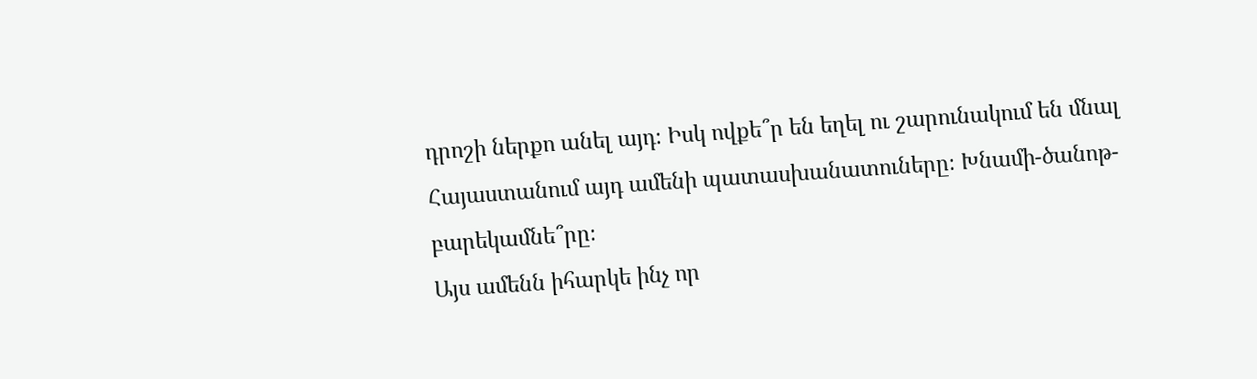դրոշի ներքո անել այդ։ Իսկ ովքե՞ր են եղել ու շարունակում են մնալ Հայաստանում այդ ամենի պատասխանատուները։ Խնամի-ծանոթ-բարեկամնե՞րը։
Այս ամենն իհարկե ինչ որ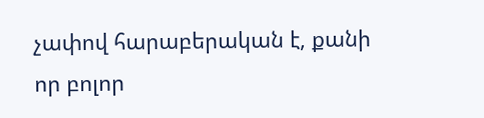չափով հարաբերական է, քանի որ բոլոր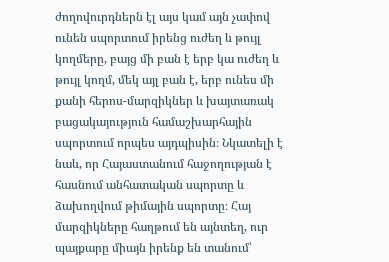ժողովուրդներն էլ այս կամ այն չափով ունեն սպորտում իրենց ուժեղ և թույլ կողմերը, բայց մի բան է երբ կա ուժեղ և թույլ կողմ, մեկ այլ բան է, երբ ունես մի քանի հերոս-մարզիկներ և խայտառակ բացակայություն համաշխարհային սպորտում որպես այդպիսին։ Նկատելի է նաև, որ Հայաստանում հաջողության է հասնում անհատական սպորտը և ձախողվում թիմային սպորտը։ Հայ մարզիկները հաղթում են այնտեղ, ուր պայքարը միայն իրենք են տանում՝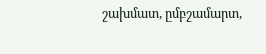շախմատ, ըմբշամարտ,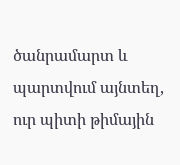ծանրամարտ և պարտվում այնտեղ, ուր պիտի թիմային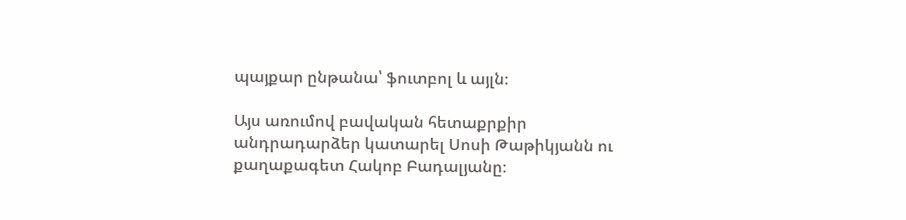պայքար ընթանա՝ ֆուտբոլ և այլն։

Այս առումով բավական հետաքրքիր անդրադարձեր կատարել Սոսի Թաթիկյանն ու քաղաքագետ Հակոբ Բադալյանը։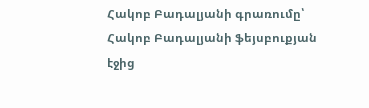Հակոբ Բադալյանի գրառումը՝ Հակոբ Բադալյանի ֆեյսբուքյան էջից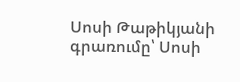Սոսի Թաթիկյանի գրառումը՝ Սոսի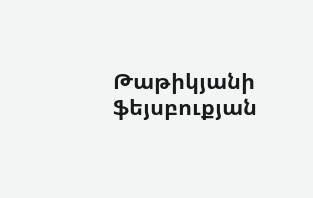Թաթիկյանի ֆեյսբուքյան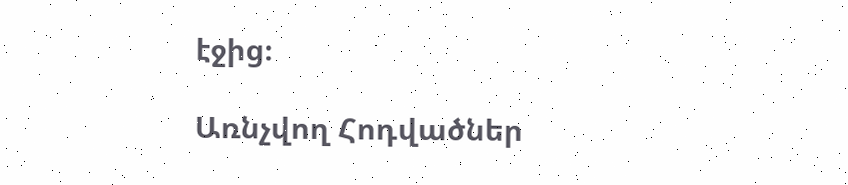էջից։

Առնչվող Հոդվածներ